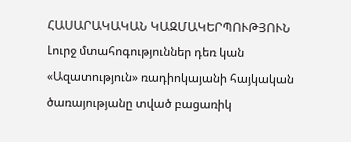ՀԱՍԱՐԱԿԱԿԱՆ ԿԱԶՄԱԿԵՐՊՈՒԹՅՈՒՆ
Լուրջ մտահոգություններ դեռ կան
«Ազատություն» ռադիոկայանի հայկական ծառայությանը տված բացառիկ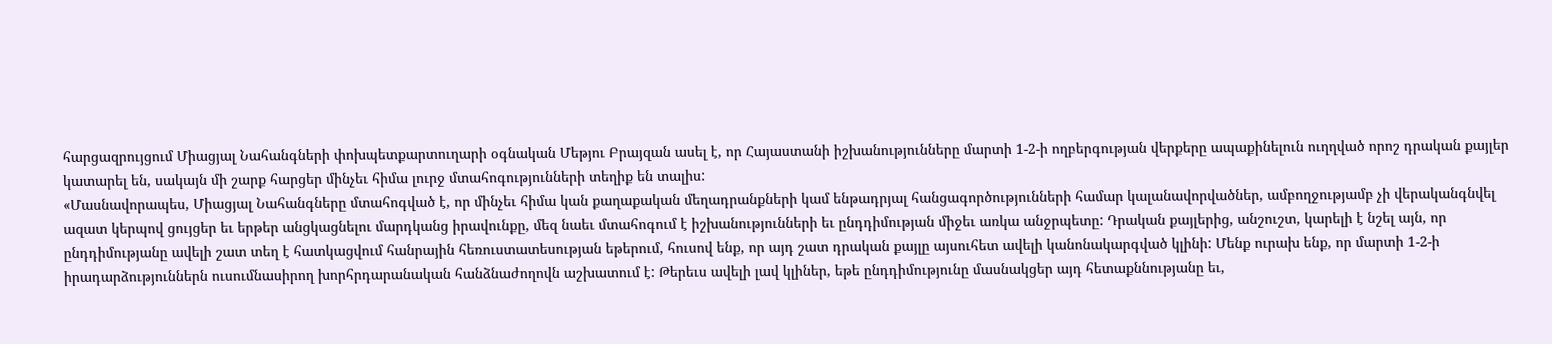հարցազրույցում Միացյալ Նահանգների փոխպետքարտուղարի օգնական Մեթյու Բրայզան ասել է, որ Հայաստանի իշխանությունները մարտի 1-2-ի ողբերգության վերքերը ապաքինելուն ուղղված որոշ դրական քայլեր կատարել են, սակայն մի շարք հարցեր մինչեւ հիմա լուրջ մտահոգությունների տեղիք են տալիս:
«Մասնավորապես, Միացյալ Նահանգները մտահոգված է, որ մինչեւ հիմա կան քաղաքական մեղադրանքների կամ ենթադրյալ հանցագործությունների համար կալանավորվածներ, ամբողջությամբ չի վերականգնվել ազատ կերպով ցույցեր եւ երթեր անցկացնելու մարդկանց իրավունքը, մեզ նաեւ մտահոգում է իշխանությունների եւ ընդդիմության միջեւ առկա անջրպետը: Դրական քայլերից, անշուշտ, կարելի է նշել այն, որ ընդդիմությանը ավելի շատ տեղ է հատկացվում հանրային հեռուստատեսության եթերում, հուսով ենք, որ այդ շատ դրական քայլը այսուհետ ավելի կանոնակարգված կլինի: Մենք ուրախ ենք, որ մարտի 1-2-ի իրադարձություններն ուսումնասիրող խորհրդարանական հանձնաժողովն աշխատում է: Թերեւս ավելի լավ կլիներ, եթե ընդդիմությունը մասնակցեր այդ հետաքննությանը եւ,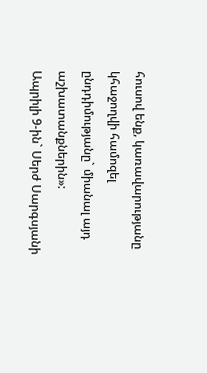հուսով ենք, կառավարությանը կհաջողվի համոզել ընդդիմությանը` միանալ այդ աշխատանքներին»:
Ապրիլի 9-ին` Սերժ Սարգսյանի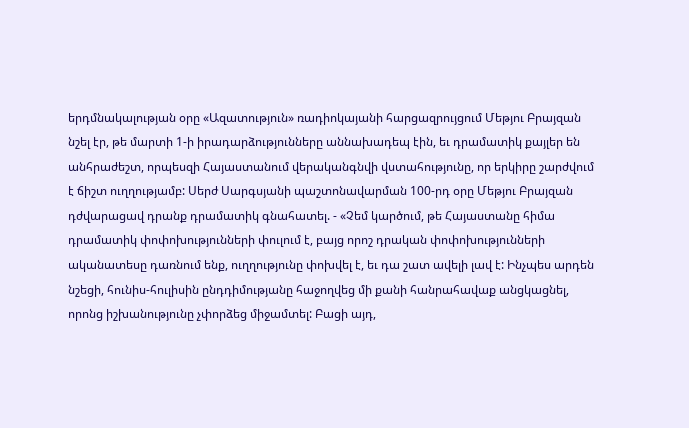երդմնակալության օրը «Ազատություն» ռադիոկայանի հարցազրույցում Մեթյու Բրայզան նշել էր, թե մարտի 1-ի իրադարձությունները աննախադեպ էին, եւ դրամատիկ քայլեր են անհրաժեշտ, որպեսզի Հայաստանում վերականգնվի վստահությունը, որ երկիրը շարժվում է ճիշտ ուղղությամբ: Սերժ Սարգսյանի պաշտոնավարման 100-րդ օրը Մեթյու Բրայզան դժվարացավ դրանք դրամատիկ գնահատել. - «Չեմ կարծում, թե Հայաստանը հիմա դրամատիկ փոփոխությունների փուլում է, բայց որոշ դրական փոփոխությունների ականատեսը դառնում ենք, ուղղությունը փոխվել է, եւ դա շատ ավելի լավ է: Ինչպես արդեն նշեցի, հունիս-հուլիսին ընդդիմությանը հաջողվեց մի քանի հանրահավաք անցկացնել, որոնց իշխանությունը չփորձեց միջամտել: Բացի այդ,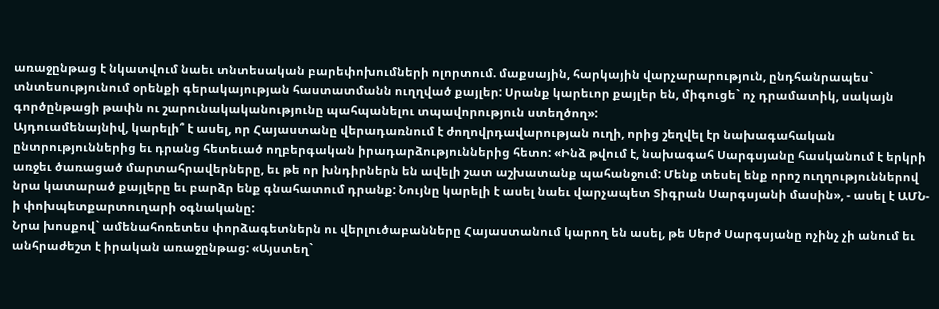առաջընթաց է նկատվում նաեւ տնտեսական բարեփոխումների ոլորտում. մաքսային, հարկային վարչարարություն, ընդհանրապես` տնտեսությունում օրենքի գերակայության հաստատմանն ուղղված քայլեր: Սրանք կարեւոր քայլեր են, միգուցե` ոչ դրամատիկ, սակայն գործընթացի թափն ու շարունակականությունը պահպանելու տպավորություն ստեղծող»:
Այդուամենայնիվ, կարելի՞ է ասել, որ Հայաստանը վերադառնում է ժողովրդավարության ուղի, որից շեղվել էր նախագահական ընտրություններից եւ դրանց հետեւած ողբերգական իրադարձություններից հետո: «Ինձ թվում է, նախագահ Սարգսյանը հասկանում է երկրի առջեւ ծառացած մարտահրավերները, եւ թե որ խնդիրներն են ավելի շատ աշխատանք պահանջում: Մենք տեսել ենք որոշ ուղղություններով նրա կատարած քայլերը եւ բարձր ենք գնահատում դրանք: Նույնը կարելի է ասել նաեւ վարչապետ Տիգրան Սարգսյանի մասին», - ասել է ԱՄՆ-ի փոխպետքարտուղարի օգնականը:
Նրա խոսքով` ամենահոռետես փորձագետներն ու վերլուծաբանները Հայաստանում կարող են ասել, թե Սերժ Սարգսյանը ոչինչ չի անում եւ անհրաժեշտ է իրական առաջընթաց: «Այստեղ`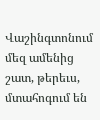Վաշինգտոնում մեզ ամենից շատ, թերեւս, մտահոգում են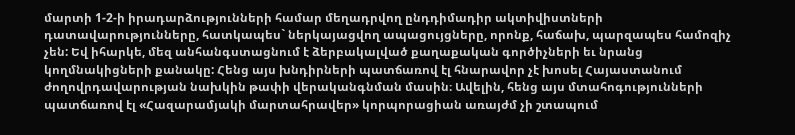մարտի 1-2-ի իրադարձությունների համար մեղադրվող ընդդիմադիր ակտիվիստների դատավարությունները, հատկապես` ներկայացվող ապացույցները, որոնք, հաճախ, պարզապես համոզիչ չեն: Եվ իհարկե, մեզ անհանգստացնում է ձերբակալված քաղաքական գործիչների եւ նրանց կողմնակիցների քանակը: Հենց այս խնդիրների պատճառով էլ հնարավոր չէ խոսել Հայաստանում ժողովրդավարության նախկին թափի վերականգնման մասին։ Ավելին, հենց այս մտահոգությունների պատճառով էլ «Հազարամյակի մարտահրավեր» կորպորացիան առայժմ չի շտապում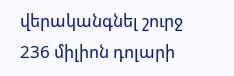վերականգնել շուրջ 236 միլիոն դոլարի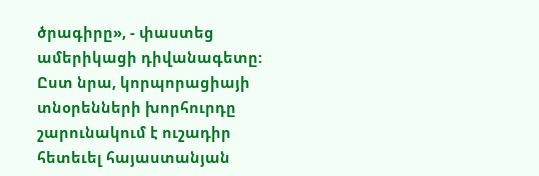ծրագիրը», - փաստեց ամերիկացի դիվանագետը: Ըստ նրա, կորպորացիայի տնօրենների խորհուրդը շարունակում է ուշադիր հետեւել հայաստանյան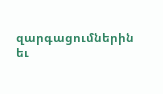զարգացումներին եւ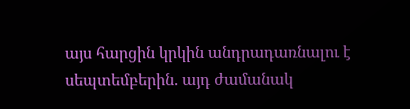այս հարցին կրկին անդրադառնալու է սեպտեմբերին. այդ ժամանակ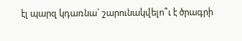էլ պարզ կդառնա` շարունակվելո՞ւ է ծրագրի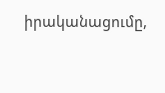իրականացումը,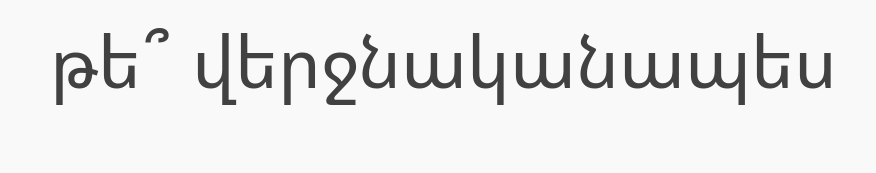թե՞ վերջնականապես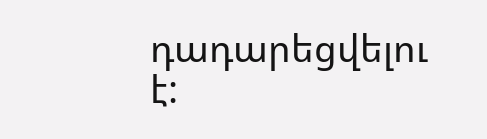դադարեցվելու է: